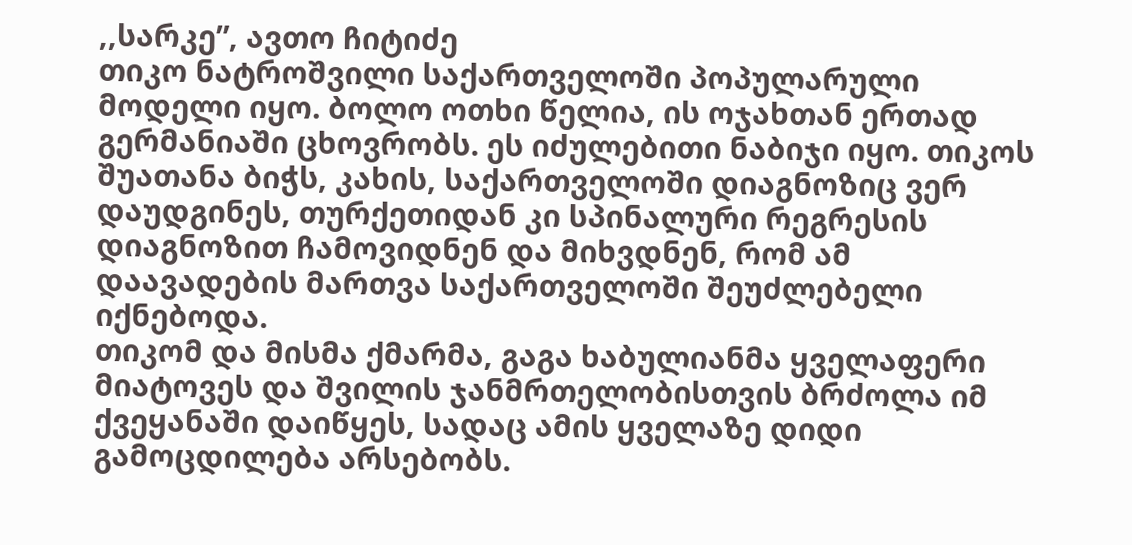,,სარკე”, ავთო ჩიტიძე
თიკო ნატროშვილი საქართველოში პოპულარული მოდელი იყო. ბოლო ოთხი წელია, ის ოჯახთან ერთად გერმანიაში ცხოვრობს. ეს იძულებითი ნაბიჯი იყო. თიკოს შუათანა ბიჭს, კახის, საქართველოში დიაგნოზიც ვერ დაუდგინეს, თურქეთიდან კი სპინალური რეგრესის დიაგნოზით ჩამოვიდნენ და მიხვდნენ, რომ ამ დაავადების მართვა საქართველოში შეუძლებელი იქნებოდა.
თიკომ და მისმა ქმარმა, გაგა ხაბულიანმა ყველაფერი მიატოვეს და შვილის ჯანმრთელობისთვის ბრძოლა იმ ქვეყანაში დაიწყეს, სადაც ამის ყველაზე დიდი გამოცდილება არსებობს.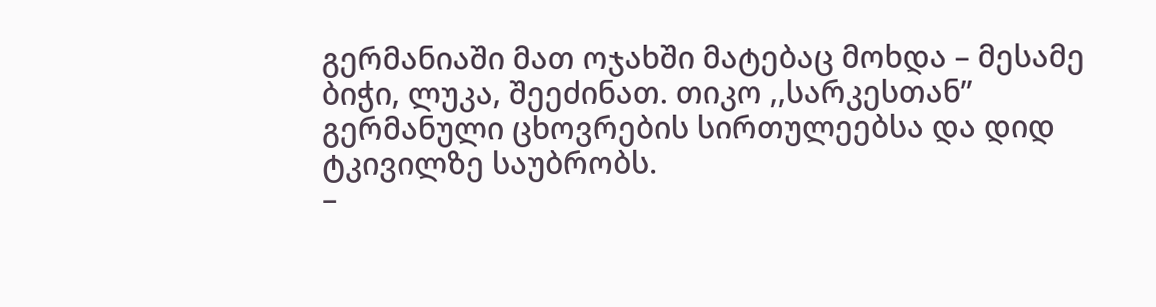გერმანიაში მათ ოჯახში მატებაც მოხდა – მესამე ბიჭი, ლუკა, შეეძინათ. თიკო ,,სარკესთან” გერმანული ცხოვრების სირთულეებსა და დიდ ტკივილზე საუბრობს.
–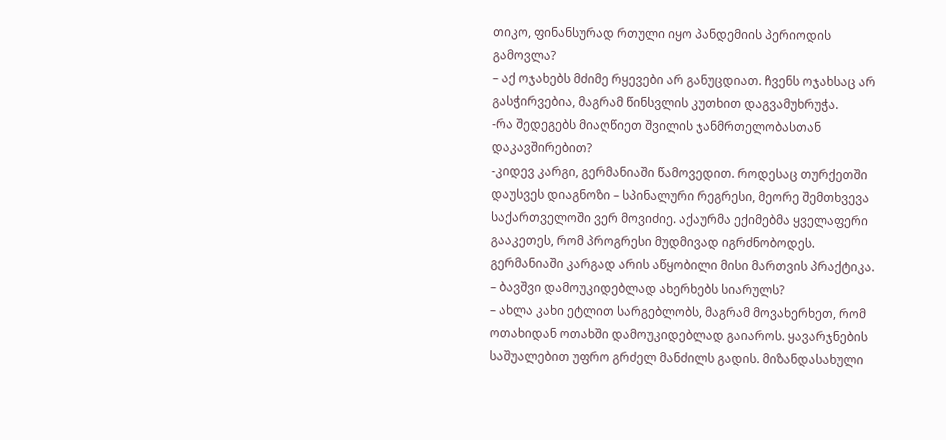თიკო, ფინანსურად რთული იყო პანდემიის პერიოდის გამოვლა?
– აქ ოჯახებს მძიმე რყევები არ განუცდიათ. ჩვენს ოჯახსაც არ გასჭირვებია, მაგრამ წინსვლის კუთხით დაგვამუხრუჭა.
-რა შედეგებს მიაღწიეთ შვილის ჯანმრთელობასთან დაკავშირებით?
-კიდევ კარგი, გერმანიაში წამოვედით. როდესაც თურქეთში დაუსვეს დიაგნოზი – სპინალური რეგრესი, მეორე შემთხვევა საქართველოში ვერ მოვიძიე. აქაურმა ექიმებმა ყველაფერი გააკეთეს, რომ პროგრესი მუდმივად იგრძნობოდეს. გერმანიაში კარგად არის აწყობილი მისი მართვის პრაქტიკა.
– ბავშვი დამოუკიდებლად ახერხებს სიარულს?
– ახლა კახი ეტლით სარგებლობს, მაგრამ მოვახერხეთ, რომ ოთახიდან ოთახში დამოუკიდებლად გაიაროს. ყავარჯნების საშუალებით უფრო გრძელ მანძილს გადის. მიზანდასახული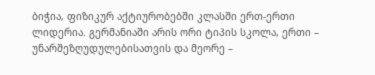ბიჭია, ფიზიკურ აქტიურობებში კლასში ერთ-ერთი ლიდერია. გერმანიაში არის ორი ტიპის სკოლა, ერთი – უნარშეზღუდულებისათვის და მეორე –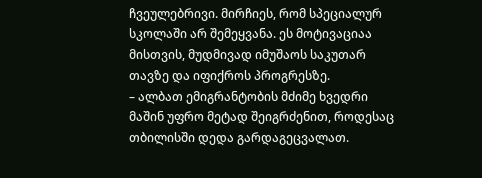ჩვეულებრივი. მირჩიეს, რომ სპეციალურ სკოლაში არ შემეყვანა. ეს მოტივაციაა მისთვის, მუდმივად იმუშაოს საკუთარ თავზე და იფიქროს პროგრესზე.
– ალბათ ემიგრანტობის მძიმე ხვედრი მაშინ უფრო მეტად შეიგრძენით, როდესაც თბილისში დედა გარდაგეცვალათ.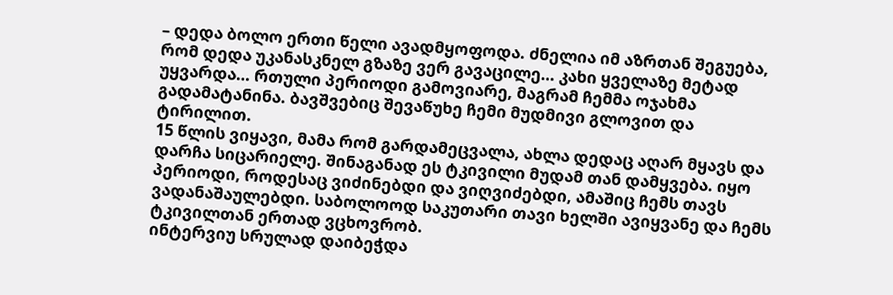– დედა ბოლო ერთი წელი ავადმყოფოდა. ძნელია იმ აზრთან შეგუება, რომ დედა უკანასკნელ გზაზე ვერ გავაცილე… კახი ყველაზე მეტად უყვარდა… რთული პერიოდი გამოვიარე, მაგრამ ჩემმა ოჯახმა გადამატანინა. ბავშვებიც შევაწუხე ჩემი მუდმივი გლოვით და ტირილით.
15 წლის ვიყავი, მამა რომ გარდამეცვალა, ახლა დედაც აღარ მყავს და დარჩა სიცარიელე. შინაგანად ეს ტკივილი მუდამ თან დამყვება. იყო პერიოდი, როდესაც ვიძინებდი და ვიღვიძებდი, ამაშიც ჩემს თავს ვადანაშაულებდი. საბოლოოდ საკუთარი თავი ხელში ავიყვანე და ჩემს ტკივილთან ერთად ვცხოვრობ.
ინტერვიუ სრულად დაიბეჭდა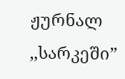ჟურნალ ,,სარკეში”